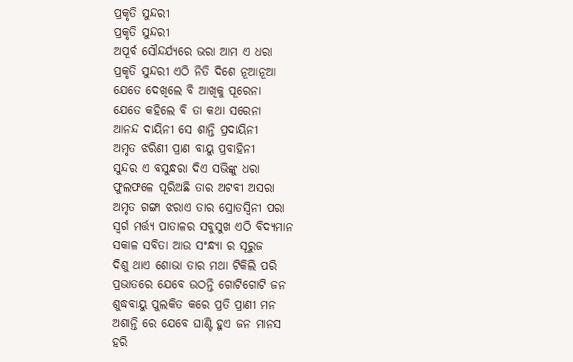ପ୍ରକୃତି ସୁନ୍ଦରୀ
ପ୍ରକୃତି ସୁନ୍ଦରୀ
ଅପୂର୍ବ ସୌନ୍ଦର୍ଯ୍ୟରେ ଭରା ଆମ ଏ ଧରା
ପ୍ରକୃତି ସୁନ୍ଦରୀ ଏଠି ନିତି ଦିଶେ ନୂଆନୂଆ
ଯେତେ ଦେଖିଲେ ବି ଆଖିକୁ ପୂରେନା
ଯେତେ କହିଲେ ବି ତା କଥା ସରେନା
ଆନନ୍ଦ ଦାୟିନୀ ସେ ଶାନ୍ତି ପ୍ରଦାୟିନୀ
ଅମୃତ ଝରିଣୀ ପ୍ରାଣ ବାୟୁ ପ୍ରବାହିନୀ
ସୁନ୍ଦର ଏ ବସୁନ୍ଧରା ଦିଏ ସଭିଙ୍କୁ ଧରା
ଫୁଲଫଳେ ପୂରିଅଛି ତାର ଅଟବୀ ଅସରା
ଅମୃତ ଗଙ୍ଗା ଝରାଏ ତାର ସ୍ରୋତସ୍ଵିନୀ ପରା
ସ୍ୱର୍ଗ ମର୍ତ୍ତ୍ୟ ପାତାଳର ସବୁସୁଖ ଏଠି ବିଦ୍ୟମାନ
ସକାଳ ସବିତା ଆଉ ସଂନ୍ଧ୍ୟା ର ସୂରୁଜ
ଦିଶୁ ଥାଏ ଶୋଭା ତାର ମଥା ଟିକିଲି ପରି
ପ୍ରଭାତରେ ଯେବେ ଉଠନ୍ତି ଗୋଟିଗୋଟି ଜନ
ଶୁଦ୍ଧବାୟୁ ପୁଲକିତ କରେ ପ୍ରତି ପ୍ରାଣୀ ମନ
ଅଶାନ୍ତି ରେ ଯେବେ ଘାଣ୍ଟି ହୁଏ ଜନ ମାନସ
ହରି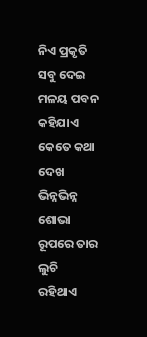ନିଏ ପ୍ରକୃତି ସବୁ ଦେଇ ମଳୟ ପବନ
କହିଯାଏ କେତେ କଥା ଦେଖ
ଭିନ୍ନଭିନ୍ନ ଶୋଭା
ରୂପରେ ତାର ଲୁଚି ରହିଥାଏ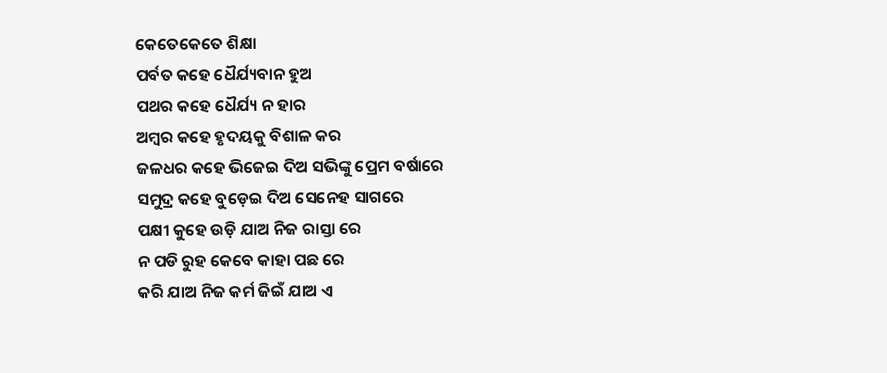କେତେକେତେ ଶିକ୍ଷା
ପର୍ବତ କହେ ଧୈର୍ଯ୍ୟବାନ ହୁଅ
ପଥର କହେ ଧୈର୍ଯ୍ୟ ନ ହାର
ଅମ୍ବର କହେ ହୃଦୟକୁ ବିଶାଳ କର
ଜଳଧର କହେ ଭିଜେଇ ଦିଅ ସଭିଙ୍କୁ ପ୍ରେମ ବର୍ଷାରେ
ସମୁଦ୍ର କହେ ବୁଡ଼େଇ ଦିଅ ସେନେହ ସାଗରେ
ପକ୍ଷୀ କୁହେ ଉଡ଼ି ଯାଅ ନିଜ ରାସ୍ତା ରେ
ନ ପଡି ରୁହ କେବେ କାହା ପଛ ରେ
କରି ଯାଅ ନିଜ କର୍ମ ଜିଇଁ ଯାଅ ଏ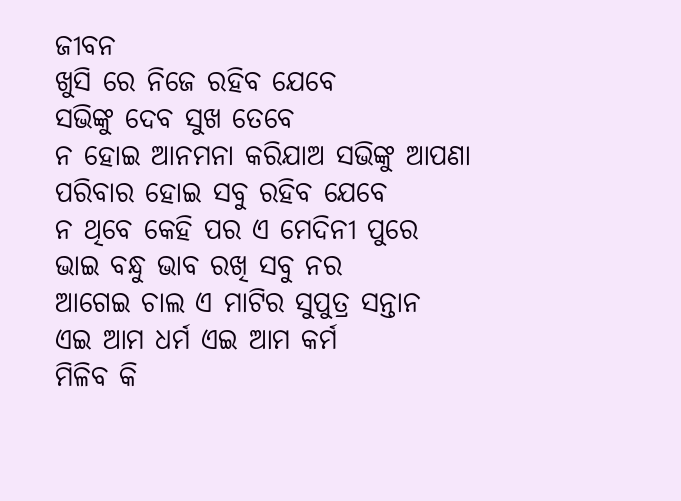ଜୀବନ
ଖୁସି ରେ ନିଜେ ରହିବ ଯେବେ
ସଭିଙ୍କୁ ଦେବ ସୁଖ ତେବେ
ନ ହୋଇ ଆନମନା କରିଯାଅ ସଭିଙ୍କୁ ଆପଣା
ପରିବାର ହୋଇ ସବୁ ରହିବ ଯେବେ
ନ ଥିବେ କେହି ପର ଏ ମେଦିନୀ ପୁରେ
ଭାଇ ବନ୍ଧୁ ଭାବ ରଖି ସବୁ ନର
ଆଗେଇ ଚାଲ ଏ ମାଟିର ସୁପୁତ୍ର ସନ୍ତାନ
ଏଇ ଆମ ଧର୍ମ ଏଇ ଆମ କର୍ମ
ମିଳିବ କି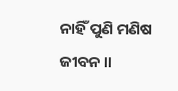ନାହିଁ ପୁଣି ମଣିଷ ଜୀବନ ।।